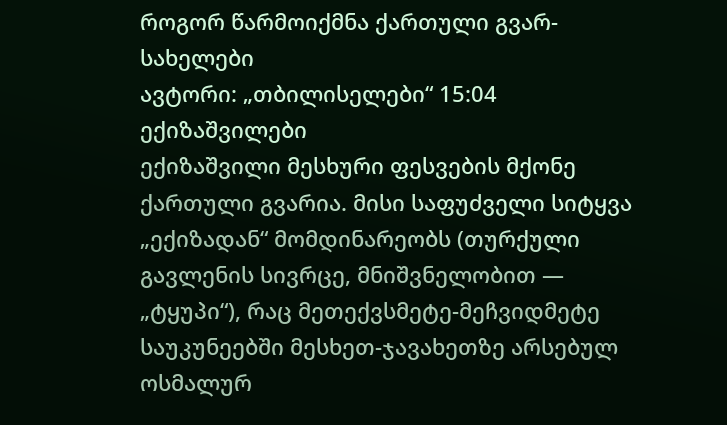როგორ წარმოიქმნა ქართული გვარ-სახელები
ავტორი: „თბილისელები“ 15:04
ექიზაშვილები
ექიზაშვილი მესხური ფესვების მქონე ქართული გვარია. მისი საფუძველი სიტყვა „ექიზადან“ მომდინარეობს (თურქული გავლენის სივრცე, მნიშვნელობით — „ტყუპი“), რაც მეთექვსმეტე-მეჩვიდმეტე საუკუნეებში მესხეთ-ჯავახეთზე არსებულ ოსმალურ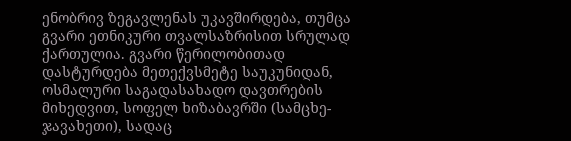ენობრივ ზეგავლენას უკავშირდება, თუმცა გვარი ეთნიკური თვალსაზრისით სრულად ქართულია. გვარი წერილობითად დასტურდება მეთექვსმეტე საუკუნიდან, ოსმალური საგადასახადო დავთრების მიხედვით, სოფელ ხიზაბავრში (სამცხე-ჯავახეთი), სადაც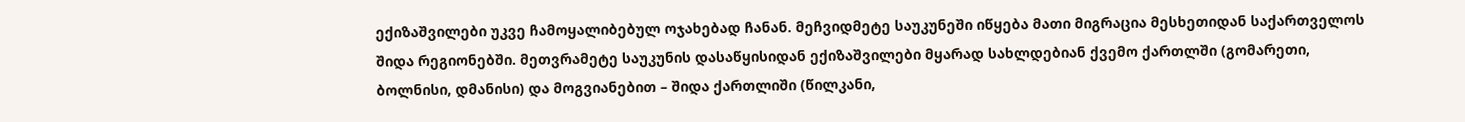ექიზაშვილები უკვე ჩამოყალიბებულ ოჯახებად ჩანან. მეჩვიდმეტე საუკუნეში იწყება მათი მიგრაცია მესხეთიდან საქართველოს შიდა რეგიონებში. მეთვრამეტე საუკუნის დასაწყისიდან ექიზაშვილები მყარად სახლდებიან ქვემო ქართლში (გომარეთი, ბოლნისი, დმანისი) და მოგვიანებით – შიდა ქართლიში (წილკანი,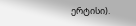ერტისი).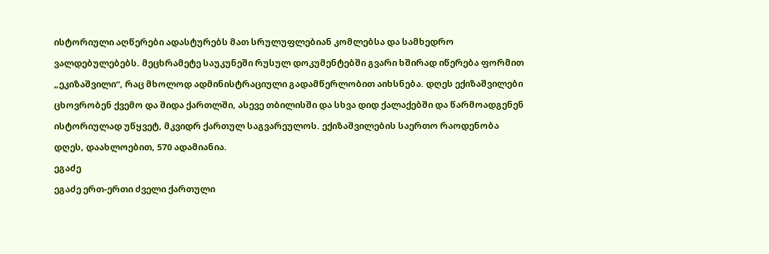ისტორიული აღწერები ადასტურებს მათ სრულუფლებიან კომლებსა და სამხედრო ვალდებულებებს. მეცხრამეტე საუკუნეში რუსულ დოკუმენტებში გვარი ხშირად იწერება ფორმით „ეკიზაშვილი“, რაც მხოლოდ ადმინისტრაციული გადამწერლობით აიხსნება. დღეს ექიზაშვილები ცხოვრობენ ქვემო და შიდა ქართლში, ასევე თბილისში და სხვა დიდ ქალაქებში და წარმოადგენენ ისტორიულად უწყვეტ, მკვიდრ ქართულ საგვარეულოს. ექიზაშვილების საერთო რაოდენობა დღეს, დაახლოებით, 570 ადამიანია.
ეგაძე
ეგაძე ერთ-ერთი ძველი ქართული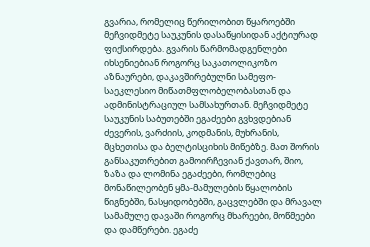გვარია, რომელიც წერილობით წყაროებში მეჩვიდმეტე საუკუნის დასაწყისიდან აქტიურად ფიქსირდება. გვარის წარმომადგენლები იხსენიებიან როგორც საკათოლიკოზო აზნაურები, დაკავშირებულნი სამეფო-საეკლესიო მიწათმფლობელობასთან და ადმინისტრაციულ სამსახურთან. მეჩვიდმეტე საუკუნის საბუთებში ეგაძეები გვხვდებიან ძევერის, ვარძიის, კოდმანის, მუხრანის, მცხეთისა და ბელტისციხის მიწებზე. მათ შორის განსაკუთრებით გამოირჩევიან ქავთარ, შიო, ზაზა და ლომინა ეგაძეები, რომლებიც მონაწილეობენ ყმა-მამულების წყალობის წიგნებში, ნასყიდობებში, გაცვლებში და მრავალ სამამულე დავაში როგორც მხარეები, მოწმეები და დამწერები. ეგაძე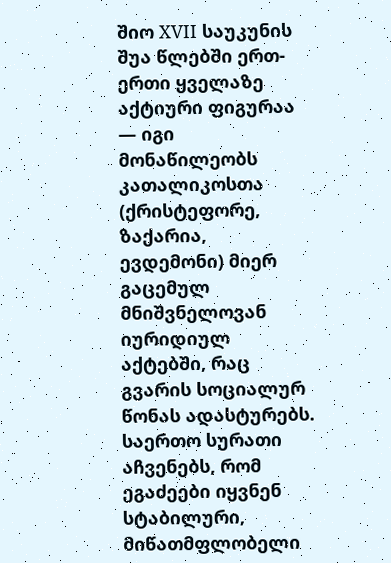შიო XVII საუკუნის შუა წლებში ერთ-ერთი ყველაზე აქტიური ფიგურაა — იგი მონაწილეობს კათალიკოსთა (ქრისტეფორე, ზაქარია, ევდემონი) მიერ გაცემულ მნიშვნელოვან იურიდიულ აქტებში, რაც გვარის სოციალურ წონას ადასტურებს. საერთო სურათი აჩვენებს, რომ ეგაძეები იყვნენ სტაბილური, მიწათმფლობელი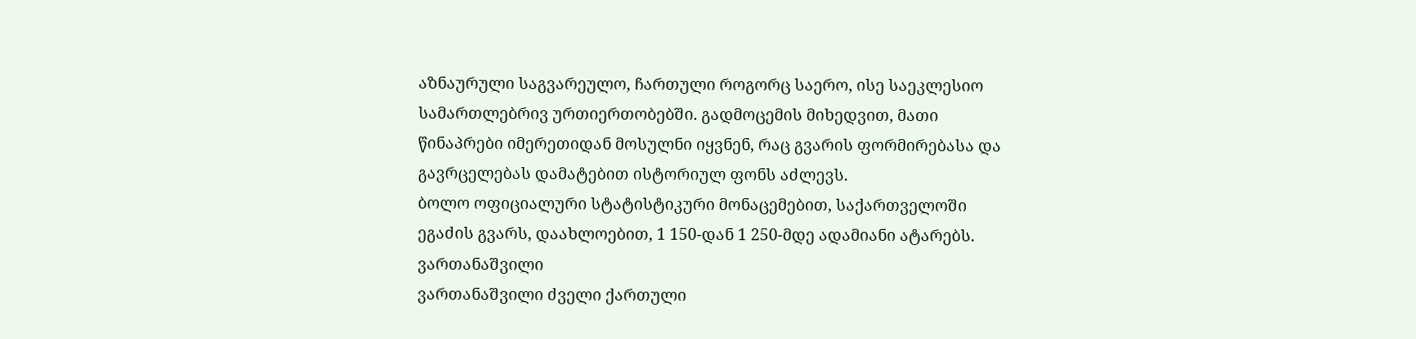აზნაურული საგვარეულო, ჩართული როგორც საერო, ისე საეკლესიო სამართლებრივ ურთიერთობებში. გადმოცემის მიხედვით, მათი წინაპრები იმერეთიდან მოსულნი იყვნენ, რაც გვარის ფორმირებასა და გავრცელებას დამატებით ისტორიულ ფონს აძლევს.
ბოლო ოფიციალური სტატისტიკური მონაცემებით, საქართველოში ეგაძის გვარს, დაახლოებით, 1 150-დან 1 250-მდე ადამიანი ატარებს.
ვართანაშვილი
ვართანაშვილი ძველი ქართული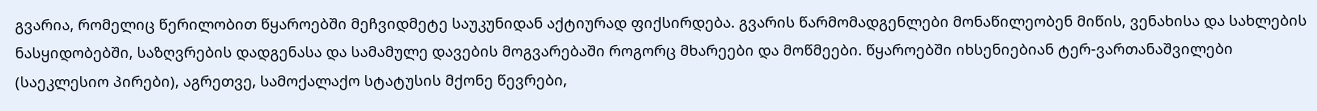გვარია, რომელიც წერილობით წყაროებში მეჩვიდმეტე საუკუნიდან აქტიურად ფიქსირდება. გვარის წარმომადგენლები მონაწილეობენ მიწის, ვენახისა და სახლების ნასყიდობებში, საზღვრების დადგენასა და სამამულე დავების მოგვარებაში როგორც მხარეები და მოწმეები. წყაროებში იხსენიებიან ტერ-ვართანაშვილები (საეკლესიო პირები), აგრეთვე, სამოქალაქო სტატუსის მქონე წევრები,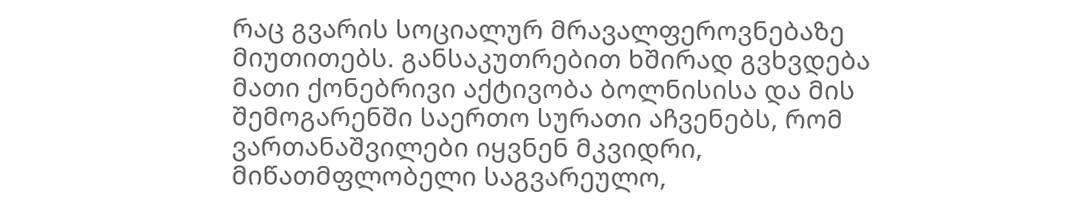რაც გვარის სოციალურ მრავალფეროვნებაზე მიუთითებს. განსაკუთრებით ხშირად გვხვდება მათი ქონებრივი აქტივობა ბოლნისისა და მის შემოგარენში საერთო სურათი აჩვენებს, რომ ვართანაშვილები იყვნენ მკვიდრი, მიწათმფლობელი საგვარეულო,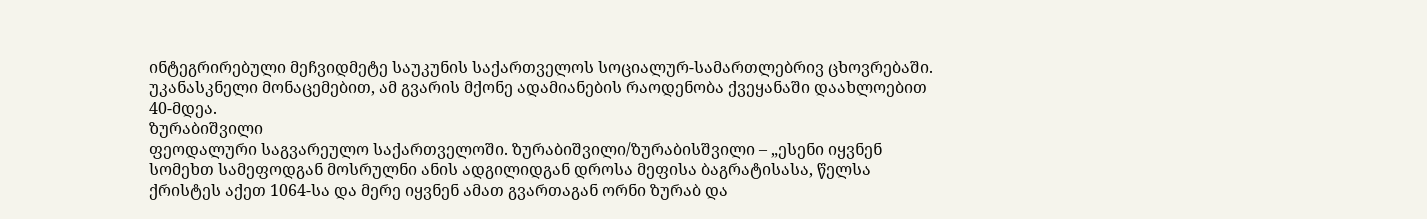ინტეგრირებული მეჩვიდმეტე საუკუნის საქართველოს სოციალურ-სამართლებრივ ცხოვრებაში.
უკანასკნელი მონაცემებით, ამ გვარის მქონე ადამიანების რაოდენობა ქვეყანაში დაახლოებით 40-მდეა.
ზურაბიშვილი
ფეოდალური საგვარეულო საქართველოში. ზურაბიშვილი/ზურაბისშვილი – „ესენი იყვნენ სომეხთ სამეფოდგან მოსრულნი ანის ადგილიდგან დროსა მეფისა ბაგრატისასა, წელსა ქრისტეს აქეთ 1064-სა და მერე იყვნენ ამათ გვართაგან ორნი ზურაბ და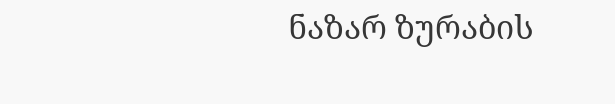ნაზარ ზურაბის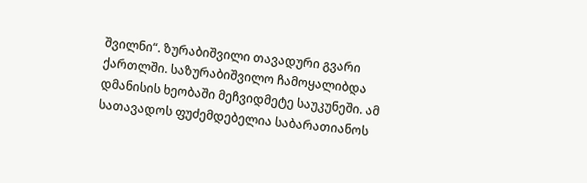შვილნი“. ზურაბიშვილი თავადური გვარი ქართლში. საზურაბიშვილო ჩამოყალიბდა დმანისის ხეობაში მეჩვიდმეტე საუკუნეში. ამ სათავადოს ფუძემდებელია საბარათიანოს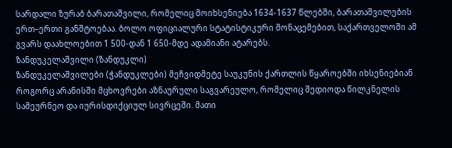სარდალი ზურაბ ბარათაშვილი, რომელიც მოიხსენიება 1634-1637 წლებში, ბარათაშვილების ერთ–ერთი განშტოებაა. ბოლო ოფიციალური სტატისტიკური მონაცემებით, საქართველოში ამ გვარს დაახლოებით 1 500-დან 1 650-მდე ადამიანი ატარებს.
ზანდუკელაშვილი (ზანდუკლი)
ზანდუკელაშვილები (ჭანდუკლები) მეჩვიდმეტე საუკუნის ქართლის წყაროებში იხსენიებიან როგორც არანისში მცხოვრები აზნაურული საგვარეულო, რომელიც შედიოდა წილკნელის სამეურნეო და იურისდიქციულ სივრცეში. მათი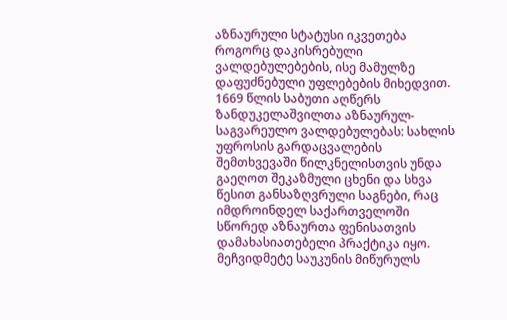აზნაურული სტატუსი იკვეთება როგორც დაკისრებული ვალდებულებების, ისე მამულზე დაფუძნებული უფლებების მიხედვით. 1669 წლის საბუთი აღწერს ზანდუკელაშვილთა აზნაურულ-საგვარეულო ვალდებულებას: სახლის უფროსის გარდაცვალების შემთხვევაში წილკნელისთვის უნდა გაეღოთ შეკაზმული ცხენი და სხვა წესით განსაზღვრული საგნები, რაც იმდროინდელ საქართველოში სწორედ აზნაურთა ფენისათვის დამახასიათებელი პრაქტიკა იყო. მეჩვიდმეტე საუკუნის მიწურულს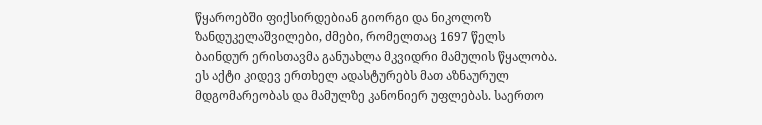წყაროებში ფიქსირდებიან გიორგი და ნიკოლოზ ზანდუკელაშვილები, ძმები, რომელთაც 1697 წელს ბაინდურ ერისთავმა განუახლა მკვიდრი მამულის წყალობა. ეს აქტი კიდევ ერთხელ ადასტურებს მათ აზნაურულ მდგომარეობას და მამულზე კანონიერ უფლებას. საერთო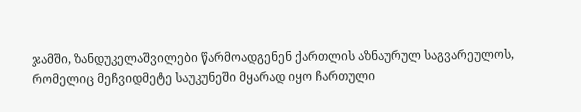ჯამში, ზანდუკელაშვილები წარმოადგენენ ქართლის აზნაურულ საგვარეულოს, რომელიც მეჩვიდმეტე საუკუნეში მყარად იყო ჩართული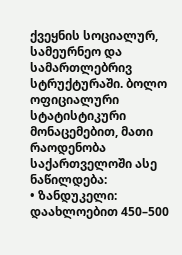ქვეყნის სოციალურ, სამეურნეო და სამართლებრივ სტრუქტურაში. ბოლო ოფიციალური სტატისტიკური მონაცემებით, მათი რაოდენობა საქართველოში ასე ნაწილდება:
• ზანდუკელი: დაახლოებით 450–500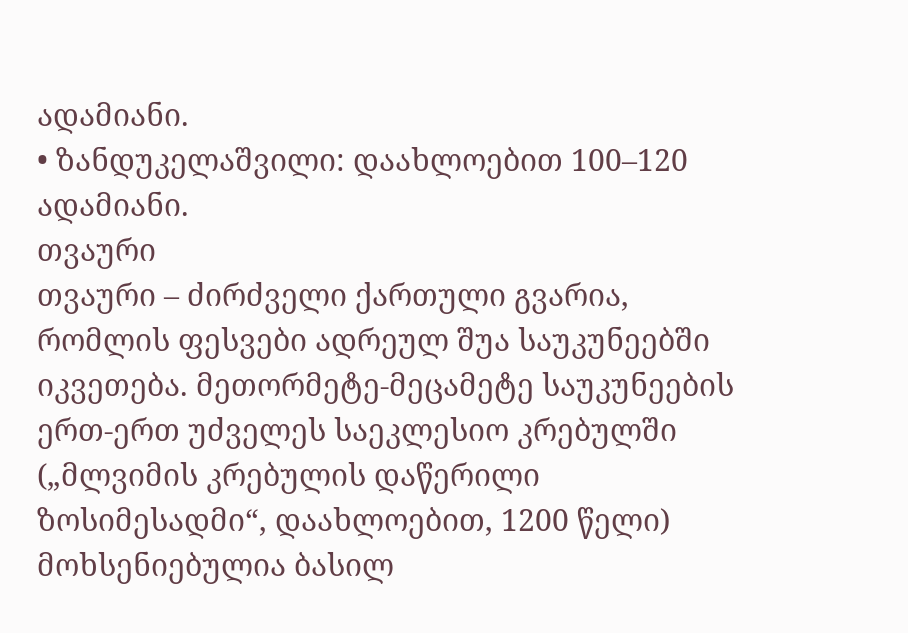ადამიანი.
• ზანდუკელაშვილი: დაახლოებით 100–120 ადამიანი.
თვაური
თვაური – ძირძველი ქართული გვარია, რომლის ფესვები ადრეულ შუა საუკუნეებში იკვეთება. მეთორმეტე-მეცამეტე საუკუნეების ერთ-ერთ უძველეს საეკლესიო კრებულში („მლვიმის კრებულის დაწერილი ზოსიმესადმი“, დაახლოებით, 1200 წელი) მოხსენიებულია ბასილ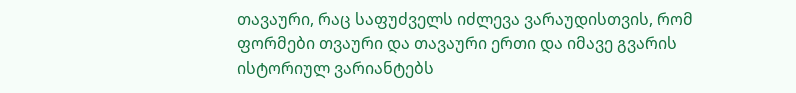თავაური, რაც საფუძველს იძლევა ვარაუდისთვის, რომ ფორმები თვაური და თავაური ერთი და იმავე გვარის ისტორიულ ვარიანტებს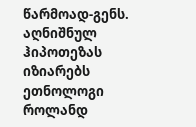წარმოად-გენს. აღნიშნულ ჰიპოთეზას იზიარებს ეთნოლოგი როლანდ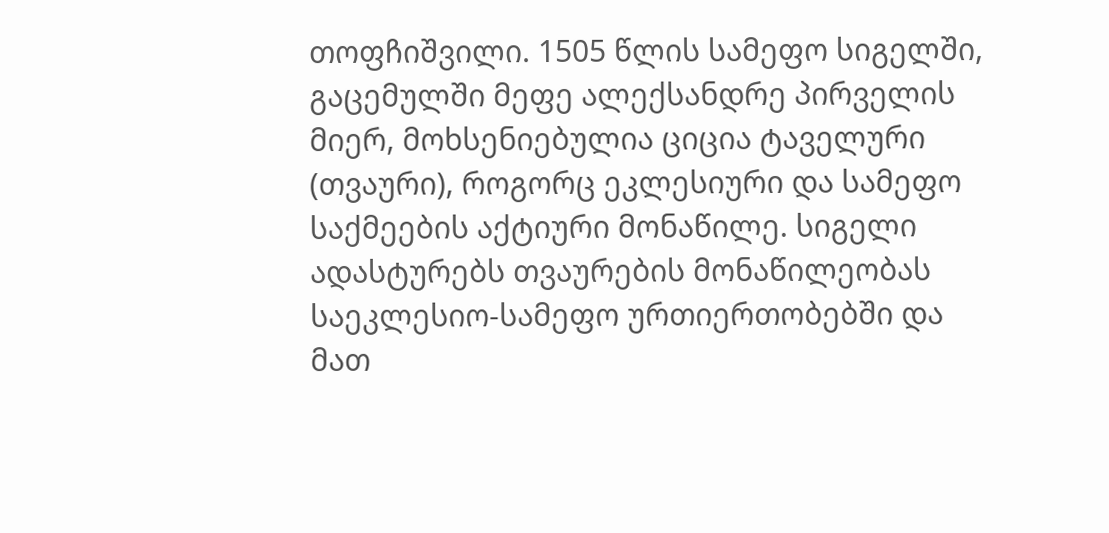თოფჩიშვილი. 1505 წლის სამეფო სიგელში, გაცემულში მეფე ალექსანდრე პირველის მიერ, მოხსენიებულია ციცია ტაველური (თვაური), როგორც ეკლესიური და სამეფო საქმეების აქტიური მონაწილე. სიგელი ადასტურებს თვაურების მონაწილეობას საეკლესიო-სამეფო ურთიერთობებში და მათ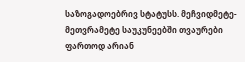საზოგადოებრივ სტატუსს. მეჩვიდმეტე-მეთვრამეტე საუკუნეებში თვაურები ფართოდ არიან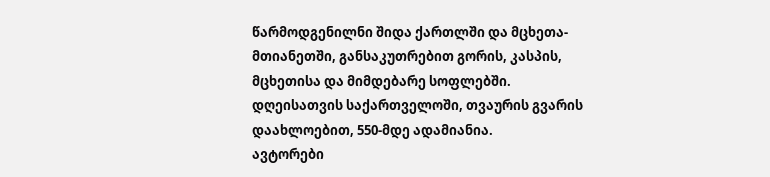წარმოდგენილნი შიდა ქართლში და მცხეთა-მთიანეთში, განსაკუთრებით გორის, კასპის, მცხეთისა და მიმდებარე სოფლებში.
დღეისათვის საქართველოში, თვაურის გვარის დაახლოებით, 550-მდე ადამიანია.
ავტორები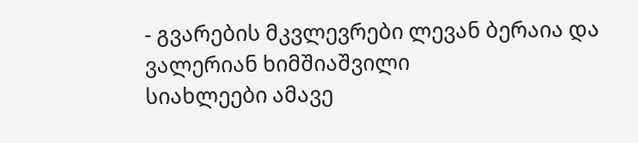- გვარების მკვლევრები ლევან ბერაია და
ვალერიან ხიმშიაშვილი
სიახლეები ამავე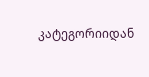კატეგორიიდან